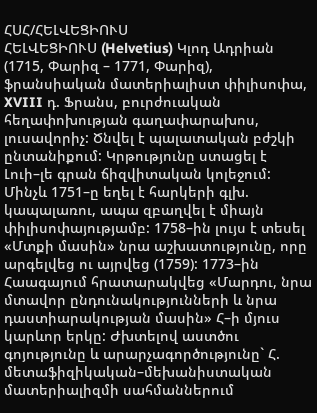ՀՍՀ/ՀԵԼՎԵՑԻՈՒՍ
ՀԵԼՎԵՑԻՈՒՍ (Helvetius) Կլոդ Ադրիան (1715, Փարիզ – 1771, Փարիզ), ֆրանսիական մատերիալիստ փիլիսոփա, XVIII դ. Ֆրանս, բուրժուական հեղափոխության գաղափարախոս, լուսավորիչ: Ծնվել է պալատական բժշկի ընտանիքում: Կրթությունը ստացել է Լուի–լե գրան ճիզվիտական կոլեջում: Մինչև 1751–ը եղել է հարկերի գլխ. կապալառու, ապա զբաղվել է միայն փիլիսոփայությամբ: 1758–ին լույս է տեսել «Մտքի մասին» նրա աշխատությունը, որը արգելվեց ու այրվեց (1759): 1773–ին Հաագայում հրատարակվեց «Մարդու, նրա մտավոր ընդունակությունների և նրա դաստիարակության մասին» Հ–ի մյուս կարևոր երկը: Ժխտելով աստծու գոյությունը և արարչագործությունը` Հ. մետաֆիզիկական–մեխանիստական մատերիալիզմի սահմաններում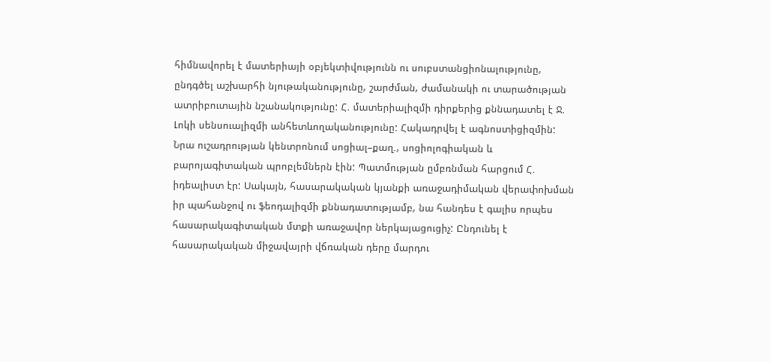հիմնավորել է մատերիայի օբյեկտիվությունն ու սուբստանցիոնալությունը, ընդգծել աշխարհի նյութականությունը, շարժման, ժամանակի ու տարածության ատրիբուտային նշանակությունը: Հ. մատերիալիզմի դիրքերից քննադատել է Ջ. Լոկի սենսուալիզմի անհետևողականությունը: Հակադրվել է ագնոստիցիզմին: Նրա ուշադրության կենտրոնում սոցիալ–քաղ., սոցիոլոգիական և բարոյագիտական պրոբլեմներն էին: Պատմության ըմբռնման հարցում Հ. իդեալիստ էր: Սակայն, հասարակական կյանքի առաջադիմական վերափոխման իր պահանջով ու ֆեոդալիզմի քննադատությամբ, նա հանդես է գալիս որպես հասարակագիտական մտքի առաջավոր ներկայացուցիչ: Ընդունել է հասարակական միջավայրի վճռական դերը մարդու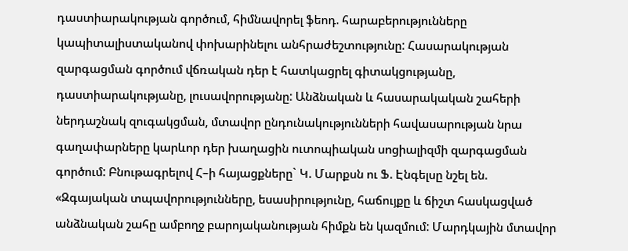դաստիարակության գործում, հիմնավորել ֆեոդ. հարաբերությունները կապիտալիստականով փոխարինելու անհրաժեշտությունը: Հասարակության զարգացման գործում վճռական դեր է հատկացրել գիտակցությանը, դաստիարակությանը, լուսավորությանը: Անձնական և հասարակական շահերի ներդաշնակ զուգակցման, մտավոր ընդունակությունների հավասարության նրա գաղափարները կարևոր դեր խաղացին ուտոպիական սոցիալիզմի զարգացման գործում: Բնութագրելով Հ–ի հայացքները` Կ. Մարքսն ու Ֆ. Էնգելսը նշել են. «Զգայական տպավորությունները, եսասիրությունը, հաճույքը և ճիշտ հասկացված անձնական շահը ամբողջ բարոյականության հիմքն են կազմում: Մարդկային մտավոր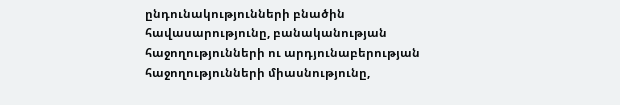ընդունակությունների բնածին հավասարությունը, բանականության հաջողությունների ու արդյունաբերության հաջողությունների միասնությունը,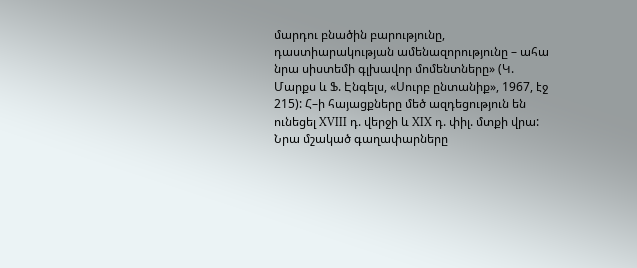մարդու բնածին բարությունը, դաստիարակության ամենազորությունը – ահա նրա սիստեմի գլխավոր մոմենտները» (Կ. Մարքս և Ֆ. Էնգելս, «Սուրբ ընտանիք», 1967, էջ 215): Հ–ի հայացքները մեծ ազդեցություն են ունեցել XVIII դ. վերջի և XIX դ. փիլ. մտքի վրա: Նրա մշակած գաղափարները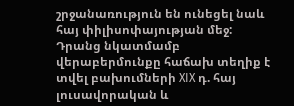շրջանառություն են ունեցել նաև հայ փիլիսոփայության մեջ: Դրանց նկատմամբ վերաբերմունքը հաճախ տեղիք է տվել բախումների XIX դ. հայ լուսավորական և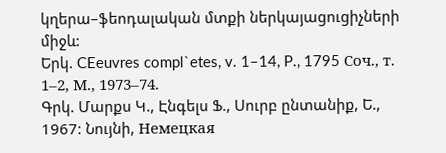կղերա–ֆեոդալական մտքի ներկայացուցիչների միջև:
Երկ. CEeuvres compl`etes, v. 1–14, P., 1795 Соч., т. 1–2, М., 1973–74.
Գրկ. Մարքս Կ., Էնգելս Ֆ., Սուրբ ընտանիք, Ե., 1967: Նույնի, Немецкая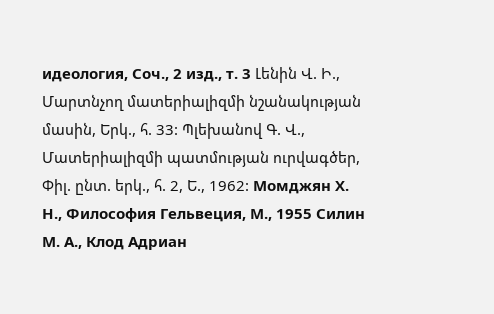идеология, Соч., 2 изд., т. 3 Լենին Վ. Ի., Մարտնչող մատերիալիզմի նշանակության մասին, Երկ., հ. 33: Պլեխանով Գ. Վ., Մատերիալիզմի պատմության ուրվագծեր, Փիլ. ընտ. երկ., հ. 2, Ե., 1962: Момджян Х. Н., Философия Гельвеция, М., 1955 Силин М. А., Клод Адриан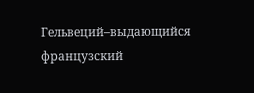Гельвеций–выдающийся французский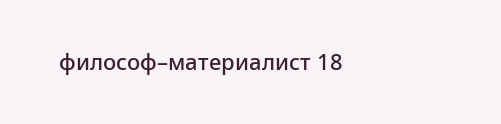философ–материалист 18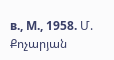в., М., 1958. Մ. Քոչարյան